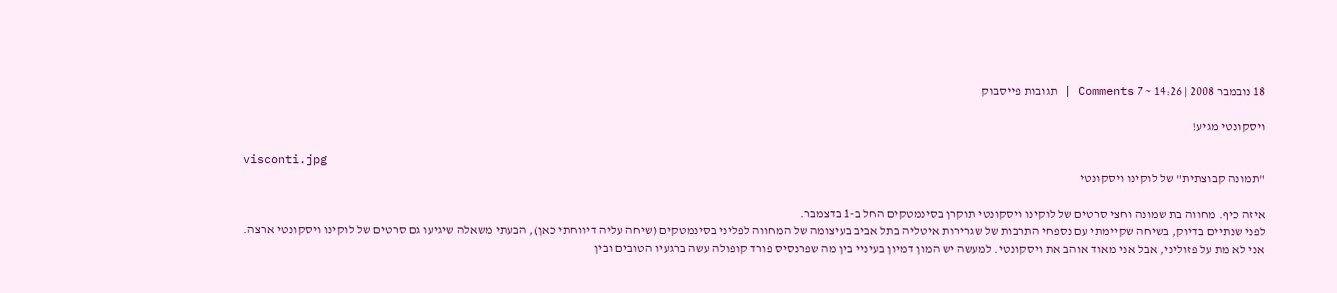18 נובמבר 2008 | 14:26 ~ 7 Comments | תגובות פייסבוק

ויסקונטי מגיע!

visconti.jpg
"תמונה קבוצתית" של לוקינו ויסקונטי

איזה כיף. מחווה בת שמונה וחצי סרטים של לוקינו ויסקונטי תוקרן בסינמטקים החל ב-1 בדצמבר.
לפני שנתיים בדיוק, בשיחה שקיימתי עם נספחי התרבות של שגרירות איטליה בתל אביב בעיצומה של המחווה לפליני בסינמטקים (שיחה עליה דיווחתי כאן), הבעתי משאלה שיגיעו גם סרטים של לוקינו ויסקונטי ארצה. אני לא מת על פזוליני, אבל אני מאוד אוהב את ויסקונטי. למעשה יש המון דמיון בעיניי בין מה שפרנסיס פורד קופולה עשה ברגעיו הטובים ובין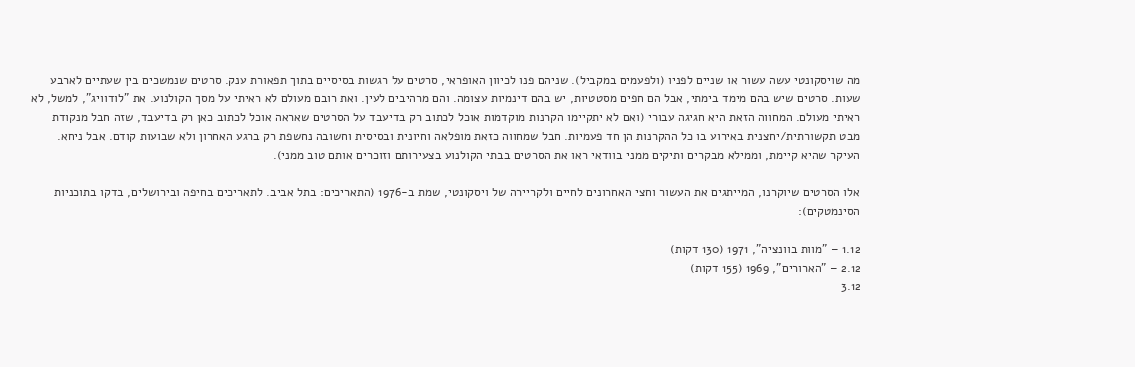מה שויסקונטי עשה עשור או שניים לפניו (ולפעמים במקביל). שניהם פנו לכיוון האופראי, סרטים על רגשות בסיסיים בתוך תפאורת ענק. סרטים שנמשכים בין שעתיים לארבע שעות. סרטים שיש בהם מימד בימתי, אבל הם חפים מסטטיות, יש בהם דינמיות עצומה. והם מרהיבים לעין. ואת רובם מעולם לא ראיתי על מסך הקולנוע. את "לודוויג", למשל, לא ראיתי מעולם. המחווה הזאת היא חגיגה עבורי (ואם לא יתקיימו הקרנות מוקדמות אוכל לכתוב רק בדיעבד על הסרטים שאראה אוכל לכתוב כאן רק בדיעבד, שזה חבל מנקודת מבט תקשורתית/יחצנית באירוע בו כל ההקרנות הן חד פעמיות. חבל שמחווה כזאת מופלאה וחיונית ובסיסית וחשובה נחשפת רק ברגע האחרון ולא שבועות קודם. אבל ניחא. העיקר שהיא קיימת, וממילא מבקרים ותיקים ממני בוודאי ראו את הסרטים בבתי הקולנוע בצעירותם וזוכרים אותם טוב ממני).

אלו הסרטים שיוקרנו, המייתגים את העשור וחצי האחרונים לחיים ולקריירה של ויסקונטי, שמת ב-1976 (התאריכים: בתל אביב. לתאריכים בחיפה ובירושלים, בדקו בתוכניות הסינמטקים):

1.12 – "מוות בוונציה", 1971 (130 דקות)
2.12 – "הארורים", 1969 (155 דקות)
3.12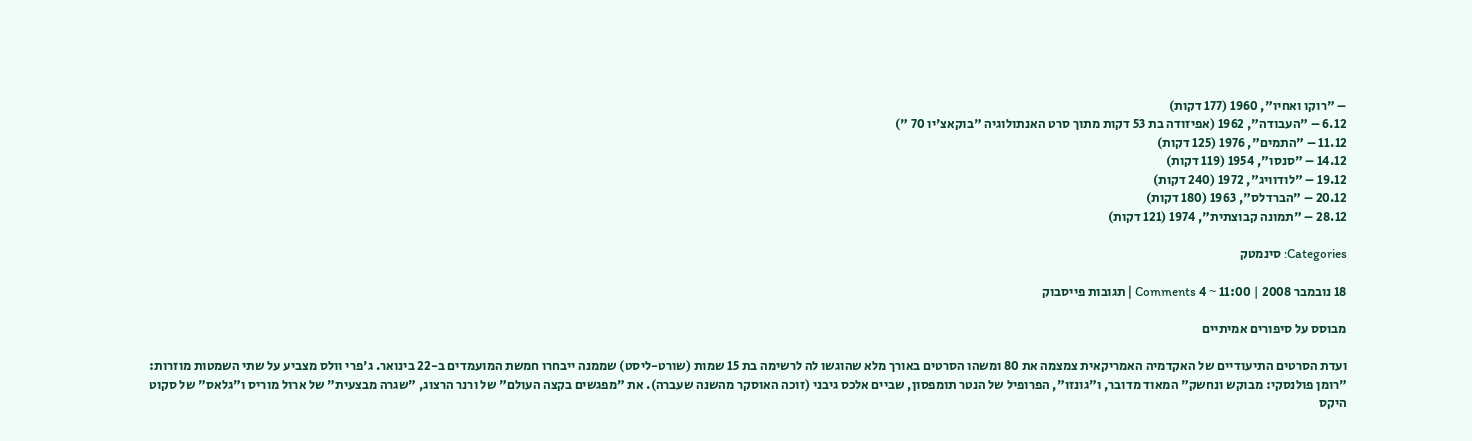– "רוקו ואחיו", 1960 (177 דקות)
6.12 – "העבודה", 1962 (אפיזודה בת 53 דקות מתוך סרט האנתולוגיה "בוקאצ'יו 70 ")
11.12 – "התמים", 1976 (125 דקות)
14.12 – "סנסו", 1954 (119 דקות)
19.12 – "לודוויג", 1972 (240 דקות)
20.12 – "הברדלס", 1963 (180 דקות)
28.12 – "תמונה קבוצתית", 1974 (121 דקות)

Categories: סינמטק

18 נובמבר 2008 | 11:00 ~ 4 Comments | תגובות פייסבוק

מבוסס על סיפורים אמיתיים

ועדת הסרטים התיעודיים של האקדמיה האמריקאית צמצמה את 80 ומשהו הסרטים באורך מלא שהוגשו לה לרשימה בת 15 שמות (שורט-ליסט) שממנה ייבחרו חמשת המועמדים ב-22 בינואר. ג'פרי וולס מצביע על שתי השמטות מוזרות: "רומן פולנסקי: מבוקש ונחשק" המאוד מדובר, ו"גונזו", הפרופיל של הנטר תומפסון, שביים אלכס גיבני (זוכה האוסקר מהשנה שעברה). את "מפגשים בקצה העולם" של ורנר הרצוג, "שגרה מבצעית" של ארול מוריס ו"גלאס" של סקוט היקס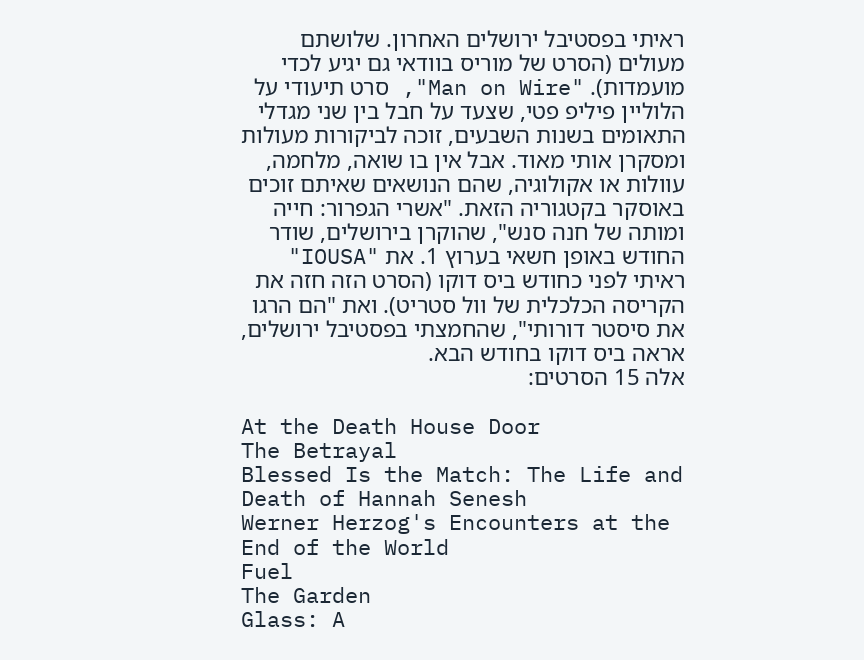ראיתי בפסטיבל ירושלים האחרון. שלושתם מעולים (הסרט של מוריס בוודאי גם יגיע לכדי מועמדות). "Man on Wire", סרט תיעודי על הלוליין פיליפ פטי, שצעד על חבל בין שני מגדלי התאומים בשנות השבעים, זוכה לביקורות מעולות ומסקרן אותי מאוד. אבל אין בו שואה, מלחמה, עוולות או אקולוגיה, שהם הנושאים שאיתם זוכים באוסקר בקטגוריה הזאת. "אשרי הגפרור: חייה ומותה של חנה סנש", שהוקרן בירושלים, שודר החודש באופן חשאי בערוץ 1. את "IOUSA" ראיתי לפני כחודש ביס דוקו (הסרט הזה חזה את הקריסה הכלכלית של וול סטריט). ואת "הם הרגו את סיסטר דורותי", שהחמצתי בפסטיבל ירושלים, אראה ביס דוקו בחודש הבא.
אלה 15 הסרטים:

At the Death House Door
The Betrayal
Blessed Is the Match: The Life and Death of Hannah Senesh
Werner Herzog's Encounters at the End of the World
Fuel
The Garden
Glass: A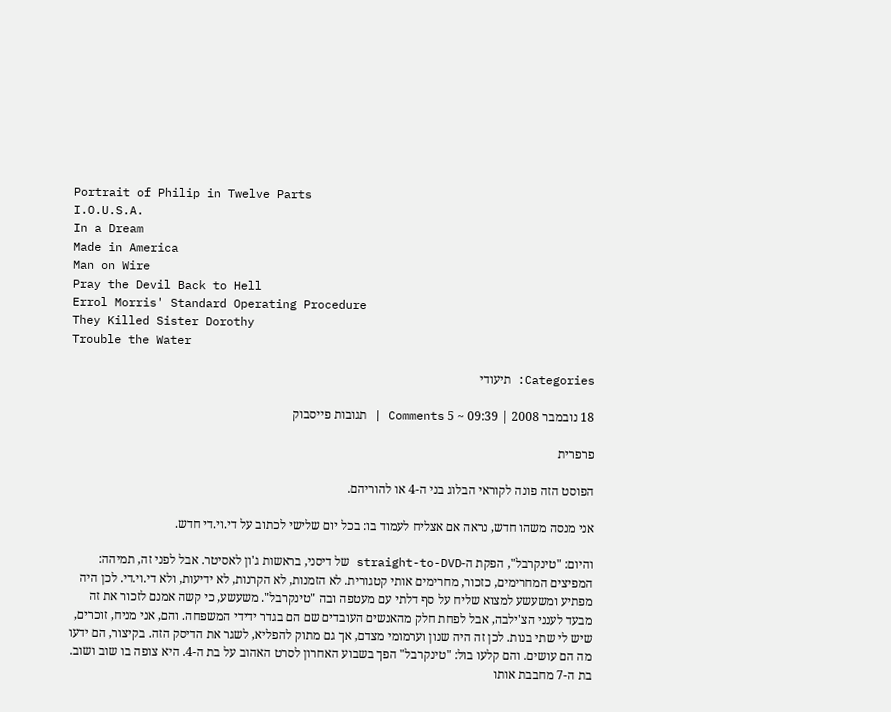Portrait of Philip in Twelve Parts
I.O.U.S.A.
In a Dream
Made in America
Man on Wire
Pray the Devil Back to Hell
Errol Morris' Standard Operating Procedure
They Killed Sister Dorothy
Trouble the Water

Categories: תיעודי

18 נובמבר 2008 | 09:39 ~ 5 Comments | תגובות פייסבוק

פרפרית

הפוסט הזה פונה לקוראי הבלוג בני ה-4 או להוריהם.

אני מנסה משהו חדש, נראה אם אצליח לעמוד בו: בכל יום שלישי לכתוב על די.וי.די חדש.

והיום: "טינקרבל", הפקת ה-straight-to-DVD של דיסני, בראשות ג'ון לאסיטר. אבל לפני זה, תמיהה: המפיצים המחרימים, כזכור, מחרימים אותי קטגורית. לא הזמנות, לא הקרנות, לא ידיעות, ולא די.וי.די. לכן היה מפתיע ומשעשע למצוא שליח על סף דלתי עם מעטפה ובה "טינקרבל". משעשע, כי קשה אמנם לזכור את זה מבעד לענני הצ'ילבה, אבל לפחת חלק מהאנשים העובדים שם הם בגדר ידידי המשפחה. והם, אני מניח, זוכרים, שיש לי שתי בנות. לכן זה היה שנון וערמומי מצדם, אך גם מתוק להפליא, לשגר את הדיסק הזה. בקיצור, הם ידעו מה הם עושים. והם קלעו בול: "טינקרבל" הפך בשבוע האחרון לסרט האהוב על בת ה-4. היא צופה בו שוב ושוב. בת ה-7 מחבבת אותו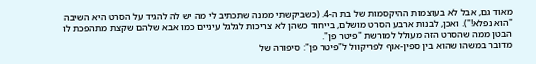מאוד גם, אבל לא בעוצמות ההיקסמות של בת ה-4. (כשביקשתי ממנה שתכתיב לי מה יש לה להגיד על הסרט היא השיבה "הוא נפלא!"). ואכן, לבנות ארבע הסרט מושלם, בייחוד כשהן לא צריכות לגלגל עיניים כמו אבא שלהם שקצת מתהפכת לו הבטן ממה שהסרט הזה מעולל למורשת "פיטר פן".
מדובר במשהו שהוא בין ספין-אוף לפריקוול ל"פיטר פן": סיפורה של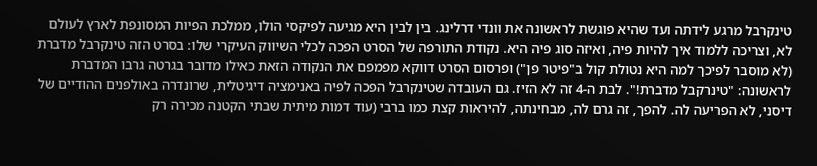טינקרבל מרגע לידתה ועד שהיא פוגשת לראשונה את וונדי דרלינג. בין לבין היא מגיעה לפיקסי הולו, ממלכת הפיות המסונפת לארץ לעולם לא, וצריכה ללמוד איך להיות פיה, ואיזה סוג פיה היא. נקודת התורפה של הסרט הפכה לכלי השיווק העיקרי שלו: בסרט הזה טינקרבל מדברת (לא מוסבר לפיכך למה היא נטולת קול ב"פיטר פן") ופרסום הסרט דווקא מפמפם את הנקודה הזאת כאילו מדובר בגרטה גרבו המדברת לראשונה: "טינרקבל מדברת!". לבת ה-4 זה לא הזיז. גם העובדה שטינקרבל הפכה לפיה באנימציה דיגיטלית, שרונדרה באולפנים ההודיים של דיסני, לא הפריעה לה. להפך, זה גרם לה, מבחינתה, להיראות קצת כמו ברבי (עוד דמות מיתית שבתי הקטנה מכירה רק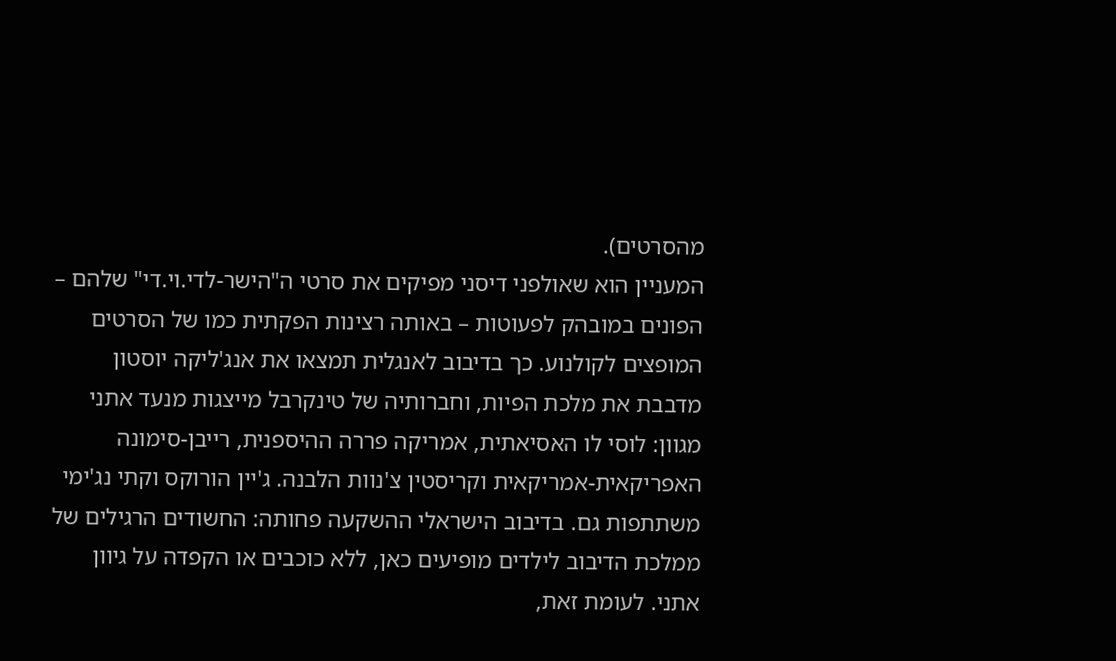מהסרטים).
המעניין הוא שאולפני דיסני מפיקים את סרטי ה"הישר-לדי.וי.די" שלהם – הפונים במובהק לפעוטות – באותה רצינות הפקתית כמו של הסרטים המופצים לקולנוע. כך בדיבוב לאנגלית תמצאו את אנג'ליקה יוסטון מדבבת את מלכת הפיות, וחברותיה של טינקרבל מייצגות מנעד אתני מגוון: לוסי לו האסיאתית, אמריקה פררה ההיספנית, רייבן-סימונה האפריקאית-אמריקאית וקריסטין צ'נוות הלבנה. ג'יין הורוקס וקתי נג'ימי משתתפות גם. בדיבוב הישראלי ההשקעה פחותה: החשודים הרגילים של ממלכת הדיבוב לילדים מופיעים כאן, ללא כוכבים או הקפדה על גיוון אתני. לעומת זאת,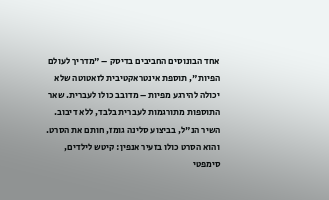אחד הבונוסים החביבים בדיסק – "מדריך לעולם הפיות", תוספת אינטראקטיבית לזאטוטה שלא יכולה להירגע מפיות – מדובב כולו לעברית. שאר התוספות מתורגמות לעברית בלבד, ללא דיבוב.
השיר הנ"ל, בביצוע סלינה גומז, חותם את הסרט. והוא הסרט כולו בזעיר אנפין: קיטש לילדים, סימפטי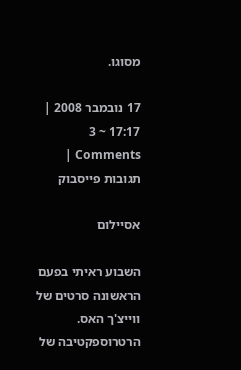מסוגו.

17 נובמבר 2008 | 17:17 ~ 3 Comments | תגובות פייסבוק

אסיילום

השבוע ראיתי בפעם הראשונה סרטים של ווייצ'ך האס. הרטרוספקטיבה של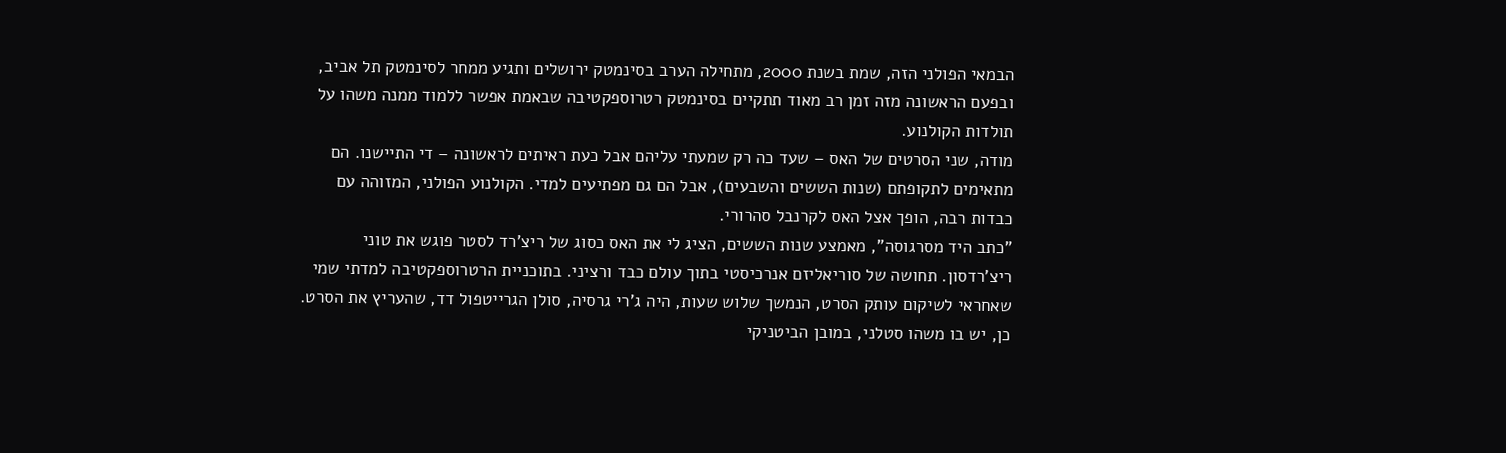הבמאי הפולני הזה, שמת בשנת 2000, מתחילה הערב בסינמטק ירושלים ותגיע ממחר לסינמטק תל אביב, ובפעם הראשונה מזה זמן רב מאוד תתקיים בסינמטק רטרוספקטיבה שבאמת אפשר ללמוד ממנה משהו על תולדות הקולנוע.
מודה, שני הסרטים של האס – שעד כה רק שמעתי עליהם אבל כעת ראיתים לראשונה – די התיישנו. הם מתאימים לתקופתם (שנות הששים והשבעים), אבל הם גם מפתיעים למדי. הקולנוע הפולני, המזוהה עם כבדות רבה, הופך אצל האס לקרנבל סהרורי.
"כתב היד מסרגוסה", מאמצע שנות הששים, הציג לי את האס כסוג של ריצ'רד לסטר פוגש את טוני ריצ'רדסון. תחושה של סוריאליזם אנרכיסטי בתוך עולם כבד ורציני. בתוכניית הרטרוספקטיבה למדתי שמי שאחראי לשיקום עותק הסרט, הנמשך שלוש שעות, היה ג'רי גרסיה, סולן הגרייטפול דד, שהעריץ את הסרט. כן, יש בו משהו סטלני, במובן הביטניקי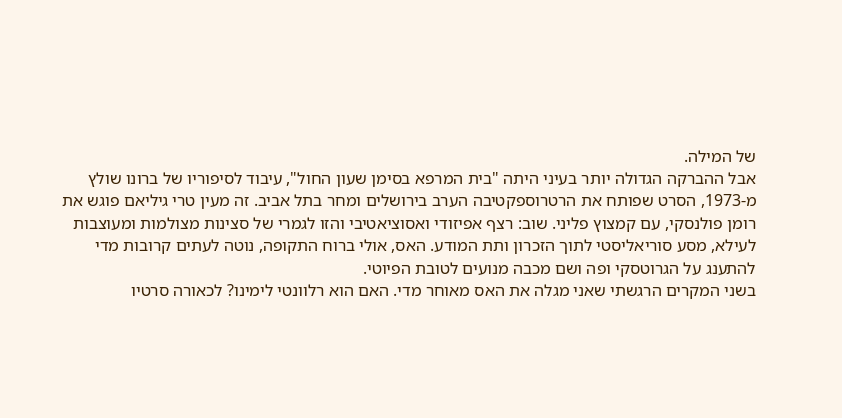של המילה.
אבל ההברקה הגדולה יותר בעיני היתה "בית המרפא בסימן שעון החול", עיבוד לסיפוריו של ברונו שולץ מ-1973, הסרט שפותח את הרטרוספקטיבה הערב בירושלים ומחר בתל אביב. זה מעין טרי גיליאם פוגש את רומן פולנסקי, עם קמצוץ פליני. שוב: רצף אפיזודי ואסוציאטיבי והזו לגמרי של סצינות מצולמות ומעוצבות לעילא, מסע סוריאליסטי לתוך הזכרון ותת המודע. האס, אולי ברוח התקופה, נוטה לעתים קרובות מדי להתענג על הגרוטסקי ופה ושם מכבה מנועים לטובת הפיוטי.
בשני המקרים הרגשתי שאני מגלה את האס מאוחר מדי. האם הוא רלוונטי לימינו? לכאורה סרטיו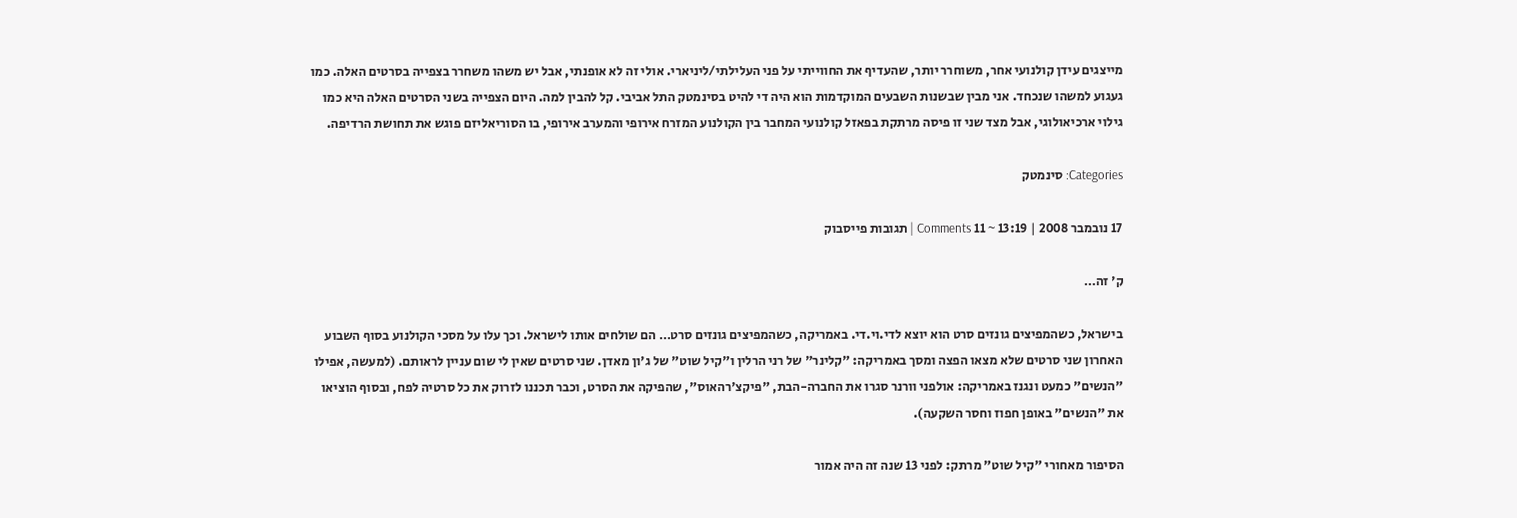מייצגים עידן קולנועי אחר, משוחרר יותר, שהעדיף את החווייתי על פני העלילתי/ליניארי. אולי זה לא אופנתי, אבל יש משהו משחרר בצפייה בסרטים האלה. כמו געגוע למשהו שנכחד. אני מבין שבשנות השבעים המוקדמות הוא היה די להיט בסינמטק התל אביבי. קל להבין למה. היום הצפייה בשני הסרטים האלה היא כמו גילוי ארכיאולוגי, אבל מצד שני זו פיסה מרתקת בפאזל קולנועי המחבר בין הקולנוע המזרח אירופי והמערב אירופי, בו הסוריאליזם פוגש את תחושת הרדיפה.

Categories: סינמטק

17 נובמבר 2008 | 13:19 ~ 11 Comments | תגובות פייסבוק

ק' זה…

בישראל, כשהמפיצים גונזים סרט הוא יוצא לדי.וי.די. באמריקה, כשהמפיצים גונזים סרט… הם שולחים אותו לישראל. וכך עלו על מסכי הקולנוע בסוף השבוע האחרון שני סרטים שלא מצאו הפצה ומסך באמריקה: "קלינר" של רני הרלין ו"קיל שוט" של ג'ון מאדן. שני סרטים שאין לי שום עניין לראותם. (למעשה, אפילו "הנשים" כמעט ונגנז באמריקה: אולפני וורנר סגרו את החברה-הבת, "פיקצ'רהאוס", שהפיקה את הסרט, וכבר תכננו לזרוק את כל סרטיה לפח, ובסוף הוציאו את "הנשים" באופן חפוז וחסר השקעה).

הסיפור מאחורי "קיל שוט" מרתק: לפני 13 שנה זה היה אמור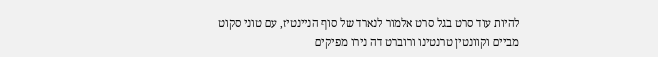להיות עוד סרט בגל סרט אלמור לנארד של סוף הניינטיז, עם טוני סקוט מביים וקוונטין טרנטינו ורוברט דה נירו מפיקים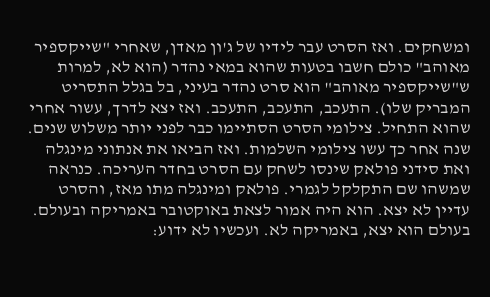ומשחקים. ואז הסרט עבר לידיו של ג'ון מאדן, שאחרי "שייקספיר מאוהב" כולם חשבו בטעות שהוא במאי נהדר (הוא לא, למרות ש"שייקספיר מאוהב" הוא סרט נהדר בעיני, בל בגלל התסריט המבריק שלו). התעכב, התעכב, התעכב. ואז יצא לדרך, עשור אחרי שהוא התחיל. צילומי הסרט הסתיימו כבר לפני יותר משלוש שנים. שנה אחר כך עשו צילומי השלמות. ואז הביאו את אנתוני מינגלה ואת סידני פולאק שינסו לשחק עם הסרט בחדר העריכה. כנראה שמשהו שם התקלקל לגמרי. פולאק ומינגלה מתו מאז, והסרט עדיין לא יצא. הוא היה אמור לצאת באוקטובר באמריקה ובעולם. בעולם הוא יצא, באמריקה לא. ועכשיו לא ידוע: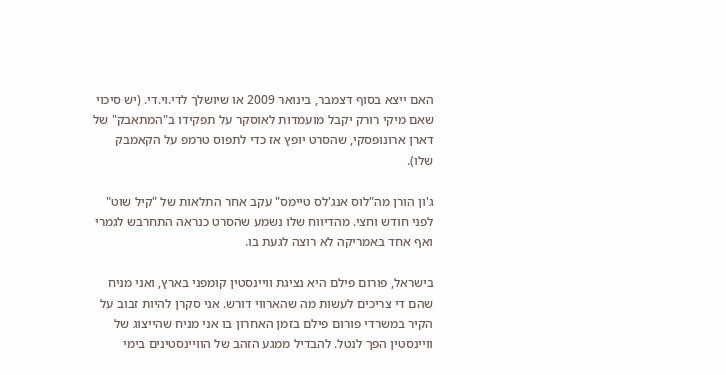האם ייצא בסוף דצמבר, בינואר 2009 או שיושלך לדי.וי.די. (יש סיכוי שאם מיקי רורק יקבל מועמדות לאוסקר על תפקידו ב"המתאבק" של דארן ארונופסקי, שהסרט יופץ אז כדי לתפוס טרמפ על הקאמבק שלו).

ג'ון הורן מה"לוס אנג'לס טיימס" עקב אחר התלאות של "קיל שוט" לפני חודש וחצי. מהדיווח שלו נשמע שהסרט כנראה התחרבש לגמרי ואף אחד באמריקה לא רוצה לגעת בו.

בישראל, פורום פילם היא נציגת וויינסטין קומפני בארץ, ואני מניח שהם די צריכים לעשות מה שהארווי דורש. אני סקרן להיות זבוב על הקיר במשרדי פורום פילם בזמן האחרון בו אני מניח שהייצוג של וויינסטין הפך לנטל. להבדיל ממגע הזהב של הוויינסטינים בימי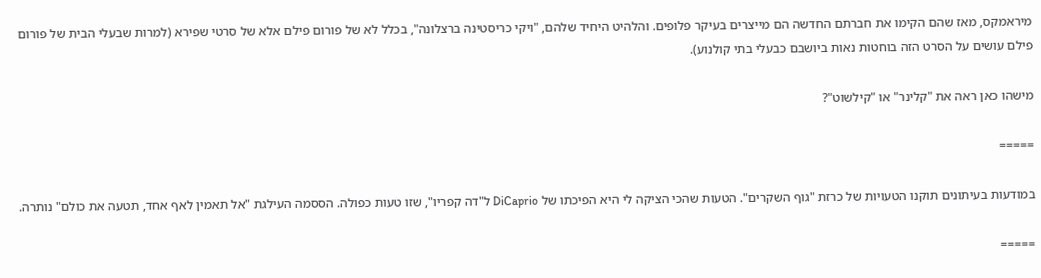מיראמקס, מאז שהם הקימו את חברתם החדשה הם מייצרים בעיקר פלופים. והלהיט היחיד שלהם, "ויקי כריסטינה ברצלונה", בכלל לא של פורום פילם אלא של סרטי שפירא (למרות שבעלי הבית של פורום פילם עושים על הסרט הזה בוחטות נאות ביושבם כבעלי בתי קולנוע).

מישהו כאן ראה את "קלינר" או "קילשוט"?

=====

במודעות בעיתונים תוקנו הטעויות של כרזת "גוף השקרים". הטעות שהכי הציקה לי היא הפיכתו של DiCaprio ל"דה קפריו", שזו טעות כפולה. הססמה העילגת "אל תאמין לאף אחד, תטעה את כולם" נותרה.

=====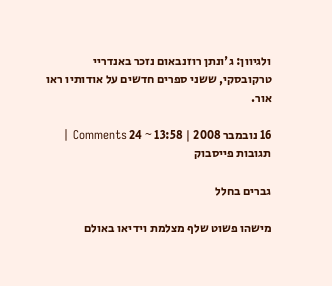ולגיוון: ג'ונתן רוזנבאום נזכר באנדריי טרקובסקי, ששני ספרים חדשים על אודותיו ראו אור.

16 נובמבר 2008 | 13:58 ~ 24 Comments | תגובות פייסבוק

גברים בחלל

מישהו פשוט שלף מצלמת וידיאו באולם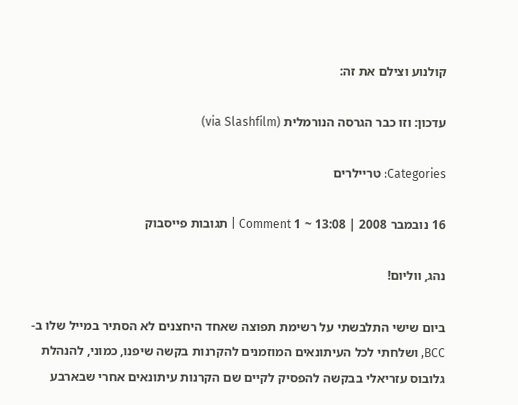קולנוע וצילם את זה:

עדכון: וזו כבר הגרסה הנורמלית (via Slashfilm)

Categories: טריילרים

16 נובמבר 2008 | 13:08 ~ 1 Comment | תגובות פייסבוק

נהג, ווליום!

ביום שישי התלבשתי על רשימת תפוצה שאחד היחצנים לא הסתיר במייל שלו ב-BCC, ושלחתי לכל העיתונאים המוזמנים להקרנות בקשה שיפנו, כמוני, להנהלת גלובוס עזריאלי בבקשה להפסיק לקיים שם הקרנות עיתונאים אחרי שבארבע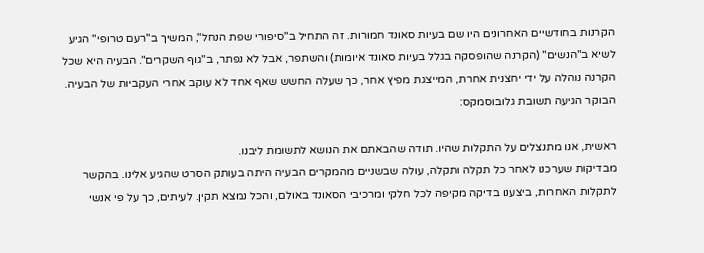הקרנות בחודשיים האחרונים היו שם בעיות סאונד חמורות. זה התחיל ב"סיפורי שפת הנחל", המשיך ב"רעם טרופי" הגיע לשיא ב"הנשים" (הקרנה שהופסקה בגלל בעיות סאונד איומות) והשתפר, אבל לא נפתר, ב"גוף השקרים". הבעיה היא שכל הקרנה נוהלה על ידי יחצנית אחרת, המייצגת מפיץ אחר, כך שעלה החשש שאף אחד לא עוקב אחרי העקביות של הבעיה.
הבוקר הגיעה תשובת גלובוסמקס:

ראשית, אנו מתנצלים על התקלות שהיו. תודה שהבאתם את הנושא לתשומת ליבנו.
מבדיקות שערכנו לאחר כל תקלה ותקלה, עולה שבשניים מהמקרים הבעיה היתה בעותק הסרט שהגיע אלינו. בהקשר לתקלות האחרות, ביצענו בדיקה מקיפה לכל חלקי ומרכיבי הסאונד באולם, והכל נמצא תקין. לעיתים, כך על פי אנשי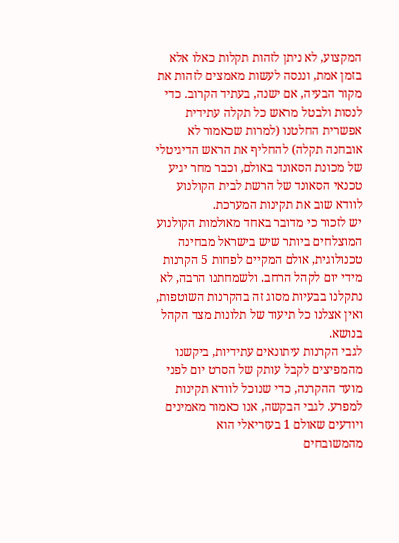המקצוע, לא ניתן לזהות תקלות כאלו אלא בזמן אמת, וננסה לעשות מאמצים לזהות את מקור הבעיה, אם ישנה, בעתיד הקרוב. כדי לנסות ולבטל מראש כל תקלה עתידית אפשרית החלטנו (למרות שכאמור לא אובחנה תקלה) להחליף את הראש הדיגיטלי של מכונת הסאונד באולם, וכבר מחר יגיע טכנאי הסאונד של הרשת לבית הקולנוע לוודא שוב את תקינות המערכת.
יש לזכור כי מדובר באחד מאולמות הקולנוע המוצלחים ביותר שיש בישראל מבחינה טכנולוגית, אולם המקיים לפחות 5 הקרנות מידי יום לקהל הרחב. ולשמחתנו הרבה, לא נתקלנו בבעיות מסוג זה בהקרנות השוטפות, ואין אצלנו כל תיעוד של תלונות מצד הקהל בנושא.
לגבי הקרנות עיתונאים עתידיות, ביקשנו מהמפיצים לקבל עותק של הסרט יום לפני מועד ההקרנה, כדי שנוכל לוודא תקינות למפרע. לגבי הבקשה, אנו כאמור מאמינים ויודעים שאולם 1 בעזריאלי הוא מהמשובחים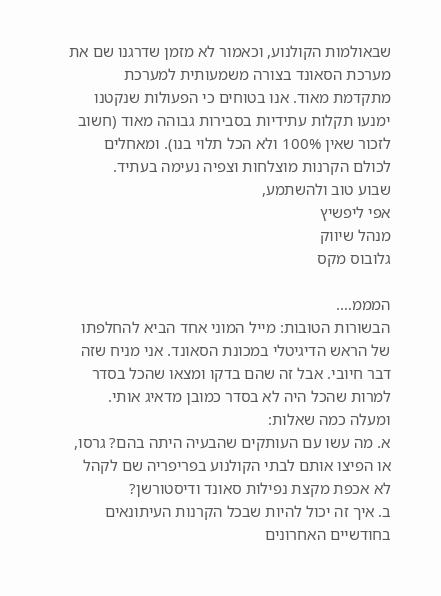שבאולמות הקולנוע, וכאמור לא מזמן שדרגנו שם את מערכת הסאונד בצורה משמעותית למערכת מתקדמת מאוד. אנו בטוחים כי הפעולות שנקטנו ימנעו תקלות עתידיות בסבירות גבוהה מאוד (חשוב לזכור שאין 100% ולא הכל תלוי בנו). ומאחלים לכולם הקרנות מוצלחות וצפיה נעימה בעתיד.
שבוע טוב ולהשתמע,
אפי ליפשיץ
מנהל שיווק
גלובוס מקס

המממ….
הבשורות הטובות: מייל המוני אחד הביא להחלפתו של הראש הדיגיטלי במכונת הסאונד. אני מניח שזה דבר חיובי. אבל זה שהם בדקו ומצאו שהכל בסדר למרות שהכל היה לא בסדר כמובן מדאיג אותי. ומעלה כמה שאלות:
א. מה עשו עם העותקים שהבעיה היתה בהם? גרסו, או הפיצו אותם לבתי הקולנוע בפריפריה שם לקהל לא אכפת מקצת נפילות סאונד ודיסטורשן?
ב. איך זה יכול להיות שבכל הקרנות העיתונאים בחודשיים האחרונים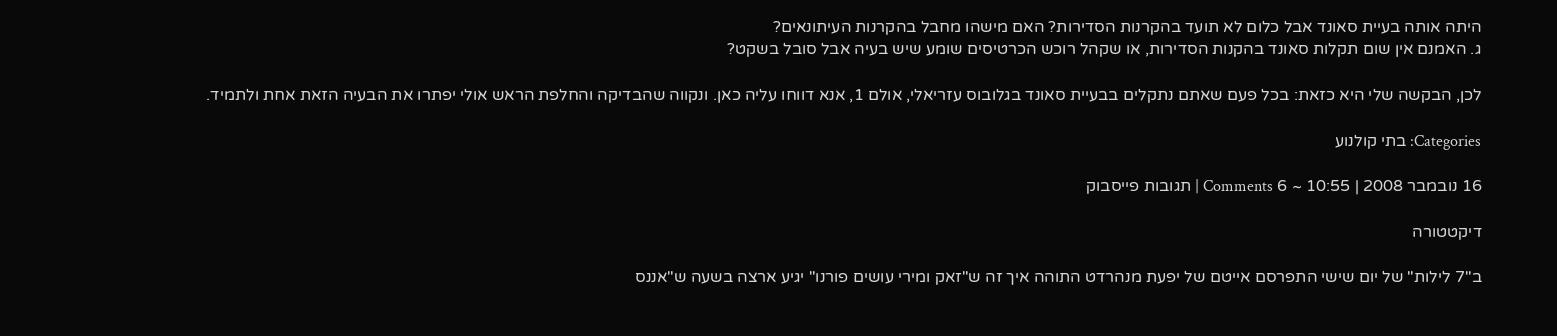היתה אותה בעיית סאונד אבל כלום לא תועד בהקרנות הסדירות? האם מישהו מחבל בהקרנות העיתונאים?
ג. האמנם אין שום תקלות סאונד בהקנות הסדירות, או שקהל רוכש הכרטיסים שומע שיש בעיה אבל סובל בשקט?

לכן, הבקשה שלי היא כזאת: בכל פעם שאתם נתקלים בבעיית סאונד בגלובוס עזריאלי, אולם 1, אנא דווחו עליה כאן. ונקווה שהבדיקה והחלפת הראש אולי יפתרו את הבעיה הזאת אחת ולתמיד.

Categories: בתי קולנוע

16 נובמבר 2008 | 10:55 ~ 6 Comments | תגובות פייסבוק

דיקטטורה

ב"7 לילות" של יום שישי התפרסם אייטם של יפעת מנהרדט התוהה איך זה ש"זאק ומירי עושים פורנו" יגיע ארצה בשעה ש"אננס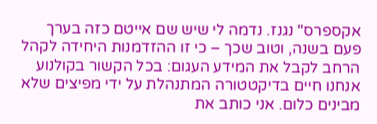אקספרס" נגנז. נדמה לי שיש שם אייטם כזה בערך פעם בשנה, וטוב שכך – כי זו ההזדמנות היחידה לקהל הרחב לקבל את המידע העגום: בכל הקשור בקולנוע אנחנו חיים בדיקטטורה המתנהלת על ידי מפיצים שלא מבינים כלום. אני כותב את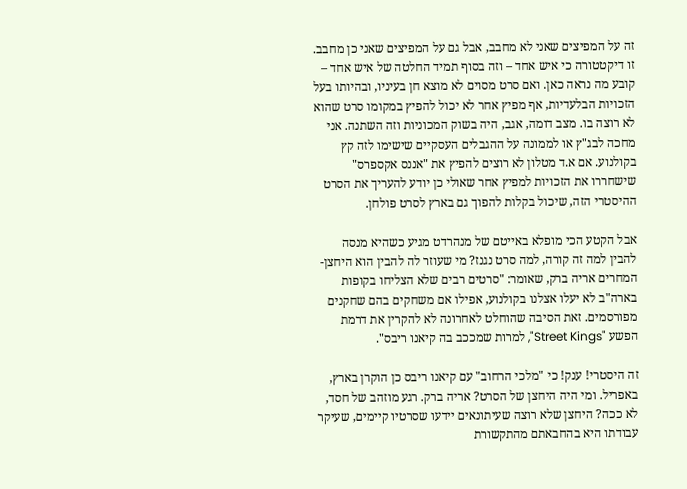זה על המפיצים שאני לא מחבב, אבל גם על המפיצים שאני כן מחבב. זו דיקטטורה כי איש אחד – וזה בסוף תמיד החלטה של איש אחד – קובע מה נראה כאן. ואם סרט מסוים לא מוצא חן בעיניו, ובהיותו בעל הזכויות הבלעדיות, אף מפיץ אחר לא יכול להפיץ במקומו סרט שהוא לא רוצה בו. מצב דומה, אגב, היה בשוק המכוניות וזה השתנה. אני מחכה לבג"ץ או לממונה על ההגבלים העסקיים שישימו לזה קץ בקולנוע. אם א.ד מטלון לא רוצים להפיץ את "אננס אקספרס" שישחררו את הזכויות למפיץ אחר שאולי כן יודע להעריך את הסרט ההיסטרי הזה, שיכול בקלות להפוך גם בארץ לסרט פולחן.

אבל הקטע הכי מופלא באייטם של מנהרדט מגיע כשהיא מנסה להבין למה זה קורה, למה סרט נגנז? מי שעוזר לה להבין הוא היחצן-המחרים אריה ברק, שאומר: "סרטים רבים שלא הצליחו בקופות בארה"ב לא יעלו אצלנו בקולנוע, אפילו אם משחקים בהם שחקנים מפורסמים. זאת הסיבה שהוחלט לאחרונה לא להקרין את דרמת הפשע "Street Kings", למרות שמככב בה קיאנו ריבס".

זה היסטרי! ענק! כי "מלכי הרחוב" עם קיאנו ריבס כן הוקרן בארץ, באפריל. ומי היה היחצן של הסרט? אריה ברק. רגע מוזהב של חסד, לא ככה? היחצן שלא רוצה שעיתונאים יידעו שסרטיו קיימים, שעיקר עבודתו היא בהחבאתם מהתקשורת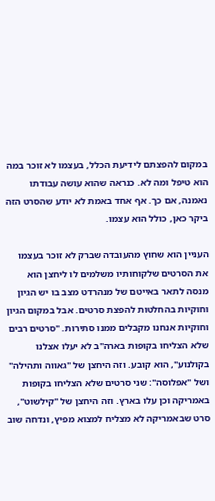במקום להפצתם לידיעת הכלל, בעצמו לא זוכר במה הוא טיפל ומה לא. כנראה שהוא עושה עבודתו נאמנה, אם כך. אף אחד באמת לא יודע שהסרט הזה ביקר כאן, כולל הוא עצמו.

העניין הוא שחוץ מהעובדה שברק לא זוכר בעצמו את הסרטים שלקוחותיו משלמים לו ליחצן הוא מנסה לתאר באייטם של מנהרדט מצב בו יש הגיון וחוקיות בהחלטות להפצת סרטים. אבל במקום הגיון וחוקיות אנחנו מקבלים ממנו סתירות. "סרטים רבים שלא הצליחו בקופות בארה"ב לא יעלו אצלנו בקולנוע", הוא קובע. וזה היחצן של "גאווה ותהילה" ושל "אפלוסה": שני סרטים שלא הצליחו בקופות באמריקה וכן עלו בארץ. וזה היחצן של "קילשוט", סרט שבאמריקה לא מצליח למצוא מפיץ, ונדחה שוב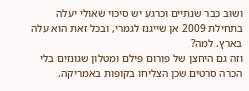ושוב כבר שנתיים וכרגע יש סיכוי שאולי יעלה בתחילת 2009 אן שייגנז לגמרי, ובכל זאת הוא עלה בארץ. למה?
וזה גם היחצן של פורום פילם ומטלון שגונזים בלי הכרה סרטים שכן הצליחו בקופות באמריקה.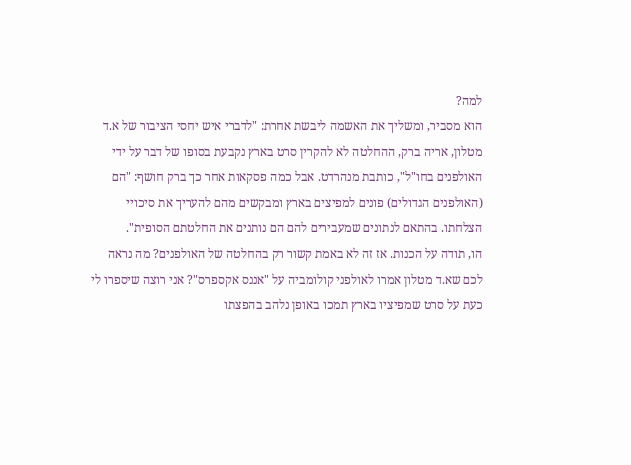למה?
הוא מסביר, ומשליך את האשמה ליבשת אחרת: "לדברי איש יחסי הציבור של א.ד מטלון, אריה ברק, ההחלטה לא להקרין סרט בארץ נקבעת בסופו של דבר על ידי האולפנים בחו"ל", כותבת מנהרדט. אבל כמה פסקאות אחר כך ברק חושף: "הם (האולפנים הגדולים) פונים למפיצים בארץ ומבקשים מהם להעריך את סיכויי הצלחתו. בהתאם לנתונים שמעבירים להם הם נותנים את החלטתם הסופית".
הו, תודה על הכנות. אז זה לא באמת קשור רק בהחלטה של האולפנים? מה נראה לכם שא.ד מטלון אמרו לאולפני קולומביה על "אננס אקספרס"? אני רוצה שיספרו לי כעת על סרט שמפיציו בארץ תמכו באופן נלהב בהפצתו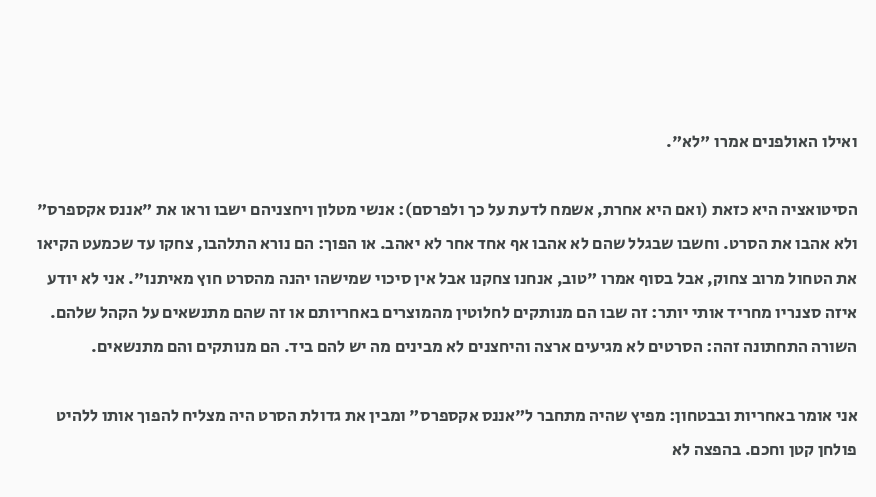ואילו האולפנים אמרו "לא".

הסיטואציה היא כזאת (ואם היא אחרת, אשמח לדעת על כך ולפרסם): אנשי מטלון ויחצניהם ישבו וראו את "אננס אקספרס" ולא אהבו את הסרט. וחשבו שבגלל שהם לא אהבו אף אחד אחר לא יאהב. או הפוך: הם נורא התלהבו, צחקו עד שכמעט הקיאו את הטחול מרוב צחוק, אבל בסוף אמרו "טוב, אנחנו צחקנו אבל אין סיכוי שמישהו יהנה מהסרט חוץ מאיתנו". אני לא יודע איזה סצנריו מחריד אותי יותר: זה שבו הם מנותקים לחלוטין מהמוצרים באחריותם או זה שהם מתנשאים על הקהל שלהם. השורה התחתונה זהה: הסרטים לא מגיעים ארצה והיחצנים לא מבינים מה יש להם ביד. הם מנותקים והם מתנשאים.

אני אומר באחריות ובבטחון: מפיץ שהיה מתחבר ל"אננס אקספרס" ומבין את גדולת הסרט היה מצליח להפוך אותו ללהיט פולחן קטן וחכם. בהפצה לא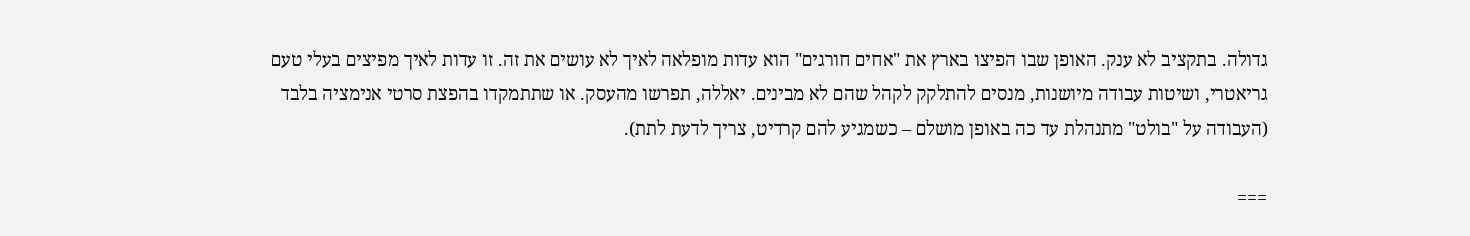גדולה. בתקציב לא ענק. האופן שבו הפיצו בארץ את "אחים חורגים" הוא עדות מופלאה לאיך לא עושים את זה. זו עדות לאיך מפיצים בעלי טעם גריאטרי, ושיטות עבודה מיושנות, מנסים להתלקק לקהל שהם לא מבינים. יאללה, תפרשו מהעסק. או שתתמקדו בהפצת סרטי אנימציה בלבד (העבודה על "בולט" מתנהלת עד כה באופן מושלם – כשמגיע להם קרדיט, צריך לדעת לתת).

===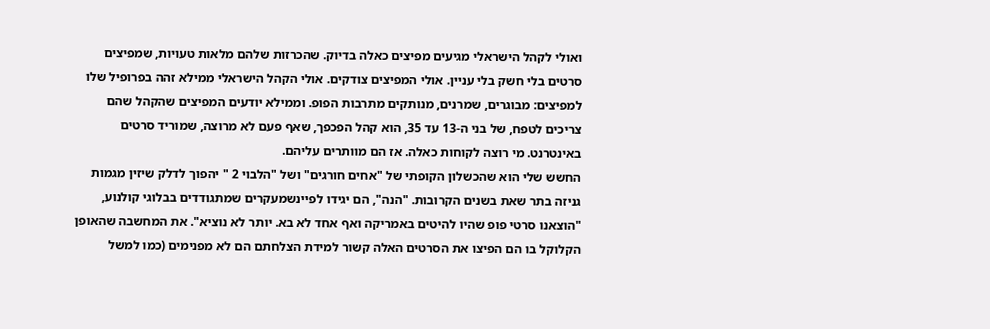ואולי לקהל הישראלי מגיעים מפיצים כאלה בדיוק. שהכרזות שלהם מלאות טעויות, שמפיצים סרטים בלי חשק בלי עניין. אולי המפיצים צודקים. אולי הקהל הישראלי ממילא זהה בפרופיל שלו למפיצים: מבוגרים, שמרנים, מנותקים מתרבות הפופ. וממילא יודעים המפיצים שהקהל שהם צריכים לטפח, של בני ה-13 עד 35, הוא קהל הפכפך, שאף פעם לא מרוצה, שמוריד סרטים באינטרנט. מי רוצה לקוחות כאלה. אז הם מוותרים עליהם.
החשש שלי הוא שהכשלון הקופתי של "אחים חורגים" ושל "הלבוי 2 " יהפוך לדלק שיזין מגמות גניזה בתר שאת בשנים הקרובות. "הנה", הם יגידו לפיינשמעקרים שמתגודדים בבלוגי קולנוע, "הוצאנו סרטי פופ שהיו להיטים באמריקה ואף אחד לא בא. יותר לא נוציא". את המחשבה שהאופן הקלוקל בו הם הפיצו את הסרטים האלה קשור למידת הצלחתם הם לא מפנימים (כמו למשל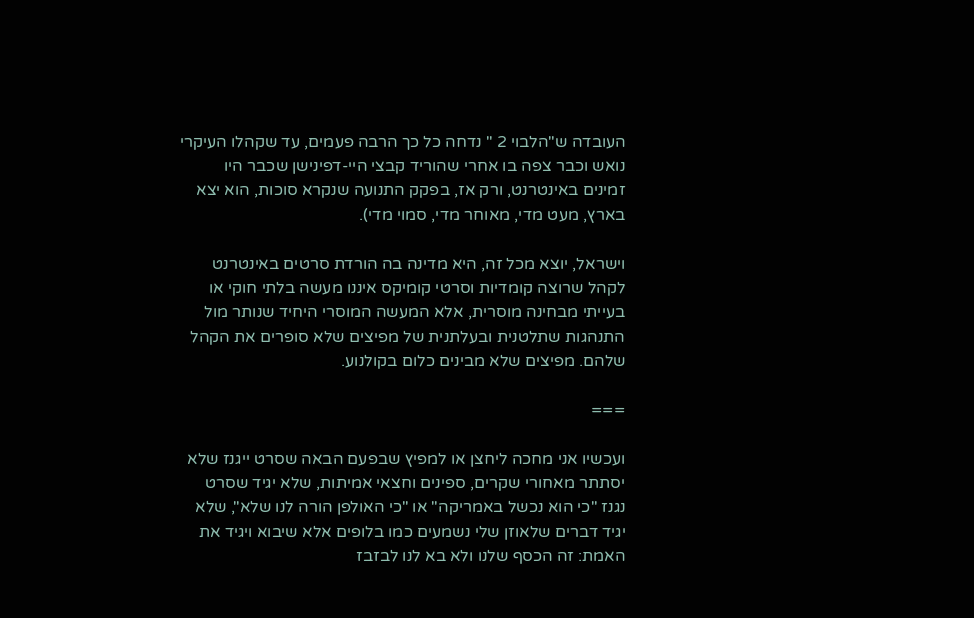העובדה ש"הלבוי 2 " נדחה כל כך הרבה פעמים, עד שקהלו העיקרי נואש וכבר צפה בו אחרי שהוריד קבצי היי-דפינישן שכבר היו זמינים באינטרנט, ורק אז, בפקק התנועה שנקרא סוכות, הוא יצא בארץ, מעט מדי, מאוחר מדי, סמוי מדי).

וישראל, יוצא מכל זה, היא מדינה בה הורדת סרטים באינטרנט לקהל שרוצה קומדיות וסרטי קומיקס איננו מעשה בלתי חוקי או בעייתי מבחינה מוסרית, אלא המעשה המוסרי היחיד שנותר מול התנהגות שתלטנית ובעלתנית של מפיצים שלא סופרים את הקהל שלהם. מפיצים שלא מבינים כלום בקולנוע.

===

ועכשיו אני מחכה ליחצן או למפיץ שבפעם הבאה שסרט ייגנז שלא יסתתר מאחורי שקרים, ספינים וחצאי אמיתות, שלא יגיד שסרט נגנז "כי הוא נכשל באמריקה" או "כי האולפן הורה לנו שלא", שלא יגיד דברים שלאוזן שלי נשמעים כמו בלופים אלא שיבוא ויגיד את האמת: זה הכסף שלנו ולא בא לנו לבזבז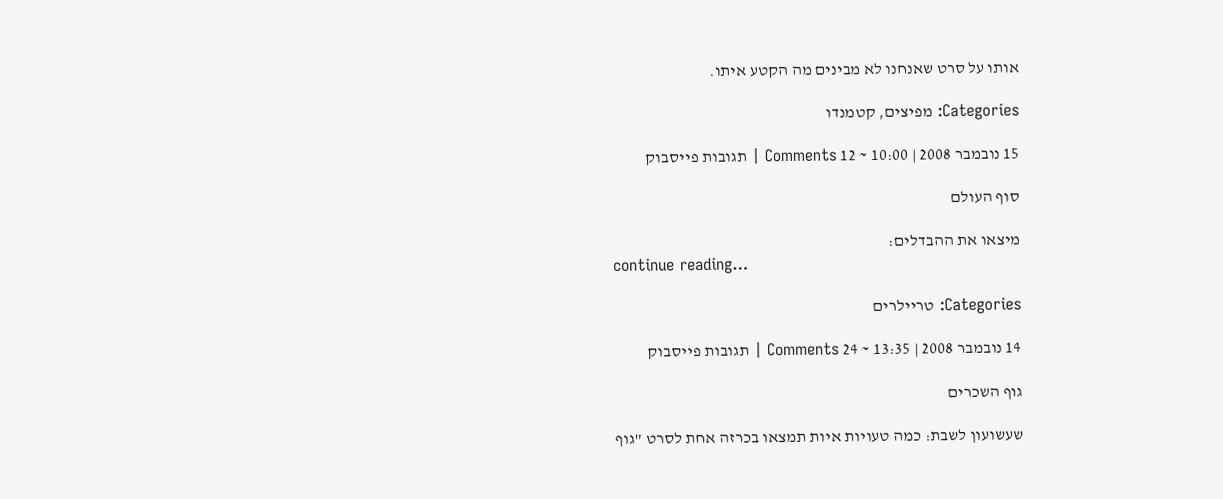אותו על סרט שאנחנו לא מבינים מה הקטע איתו.

Categories: מפיצים, קטמנדו

15 נובמבר 2008 | 10:00 ~ 12 Comments | תגובות פייסבוק

סוף העולם

מיצאו את ההבדלים:
continue reading…

Categories: טריילרים

14 נובמבר 2008 | 13:35 ~ 24 Comments | תגובות פייסבוק

גוף השכרים

שעשועון לשבת: כמה טעויות איות תמצאו בכרזה אחת לסרט "גוף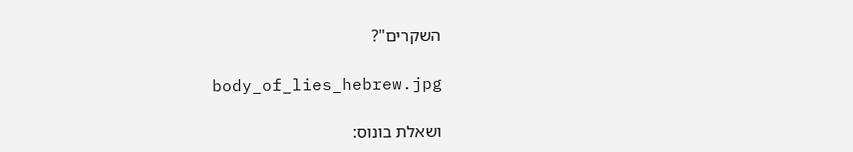השקרים"?

body_of_lies_hebrew.jpg

ושאלת בונוס: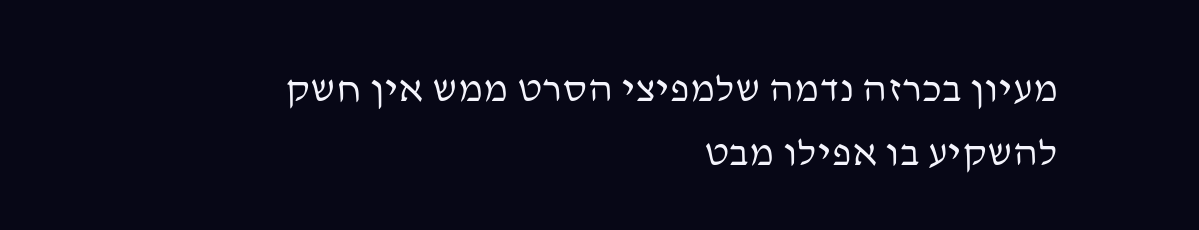מעיון בכרזה נדמה שלמפיצי הסרט ממש אין חשק להשקיע בו אפילו מבט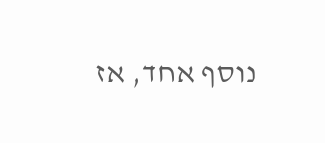נוסף אחד, אז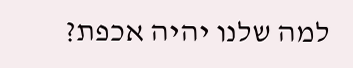למה שלנו יהיה אכפת?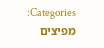Categories: מפיצים